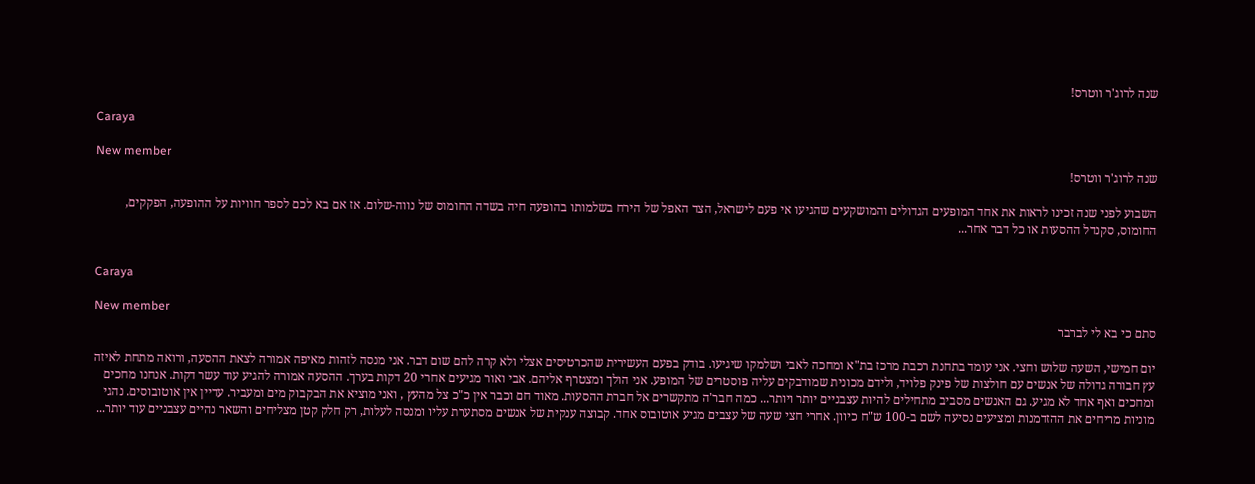שנה לרוג'ר ווטרס!

Caraya

New member
שנה לרוג'ר ווטרס!

השבוע לפני שנה זכינו לראות את אחד המופעים הגדולים והמושקעים שהגיעו אי פעם לישראל, הצד האפל של הירח בשלמותו בהופעה חיה בשדה החומוס של נווה-שלום. אז אם בא לכם לספר חוויות על ההופעה, הפקקים, החומוס, סקנדל ההסעות או כל דבר אחר...


Caraya

New member
סתם כי בא לי לברבר

יום חמישי, השעה שלוש וחצי. אני עומד בתחנת רכבת מרכז בת"א ומחכה לאבי ושלמקו שיגיעו. בודק בפעם העשירית שהכרטיסים אצלי ולא קרה להם שום דבר. אני מנסה לזהות מאיפה אמורה לצאת ההסעה, ורואה מתחת לאיזה עץ חבורה גדולה של אנשים עם חולצות של פינק פלויד, ולידם מכונית שמודבקים עליה פוסטרים של המופע. אני הולך ומצטרף אליהם. אבי ואור מגיעים אחרי 20 דקות בערך. ההסעה אמורה להגיע עוד עשר דקות. אנחנו מחכים ומחכים ואף אחד לא מגיע. גם האנשים מסביב מתחילים להיות עצבניים יותר ויותר... כמה חבר'ה מתקשרים אל חברת ההסעות. מאוד חם וכבר אין כ"כ צל מהעץ , ואני מוציא את הבקבוק מים ומעביר. עדיין אין אוטובוסים. נהגי מוניות מריחים את ההזדמנות ומציעים נסיעה לשם ב-100 ש"ח כיוון. אחרי חצי שעה של עצבים מגיע אוטובוס אחד. קבוצה ענקית של אנשים מסתערת עליו ומנסה לעלות, רק חלק קטן מצליחים והשאר נהיים עצבניים עוד יותר...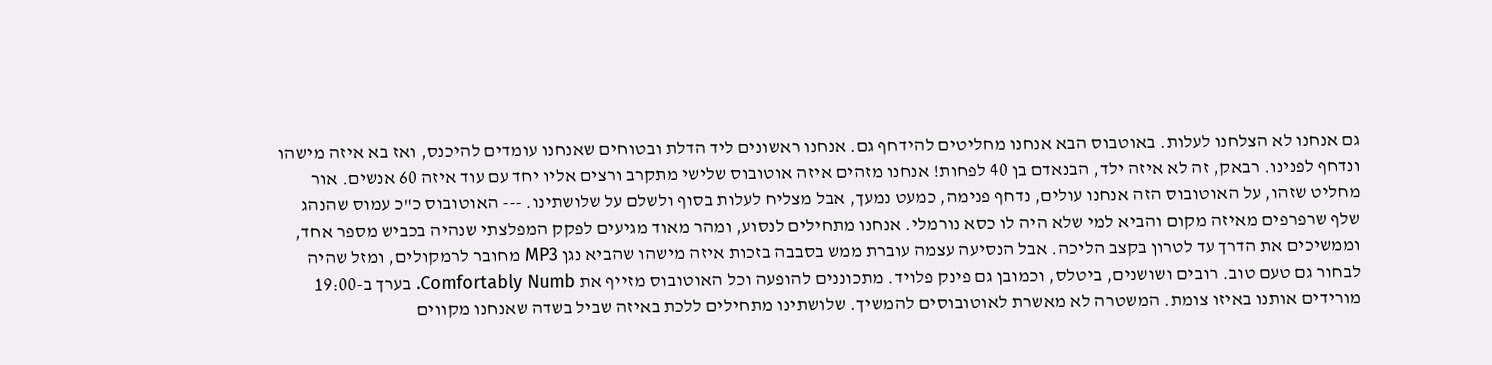גם אנחנו לא הצלחנו לעלות. באוטבוס הבא אנחנו מחליטים להידחף גם. אנחנו ראשונים ליד הדלת ובטוחים שאנחנו עומדים להיכנס, ואז בא איזה מישהו ונדחף לפנינו. רבאק, זה לא איזה ילד, הבנאדם בן 40 לפחות! אנחנו מזהים איזה אוטובוס שלישי מתקרב ורצים אליו יחד עם עוד איזה 60 אנשים. אור מחליט שזהו, על האוטובוס הזה אנחנו עולים, נדחף פנימה, כמעט נמעך, אבל מצליח לעלות בסוף ולשלם על שלושתינו. --- האוטובוס כ"כ עמוס שהנהג שלף שרפרפים מאיזה מקום והביא למי שלא היה לו כסא נורמלי. אנחנו מתחילים לנסוע, ומהר מאוד מגיעים לפקק המפלצתי שנהיה בכביש מספר אחד, וממשיכים את הדרך עד לטרון בקצב הליכה. אבל הנסיעה עצמה עוברת ממש בסבבה בזכות איזה מישהו שהביא נגן MP3 מחובר לרמקולים, ומזל שהיה לבחור גם טעם טוב. רובים ושושנים, ביטלס, וכמובן גם פינק פלויד. מתכוננים להופעה וכל האוטובוס מזייף את Comfortably Numb. בערך ב-19:00 מורידים אותנו באיזו צומת. המשטרה לא מאשרת לאוטובוסים להמשיך. שלושתינו מתחילים ללכת באיזה שביל בשדה שאנחנו מקווים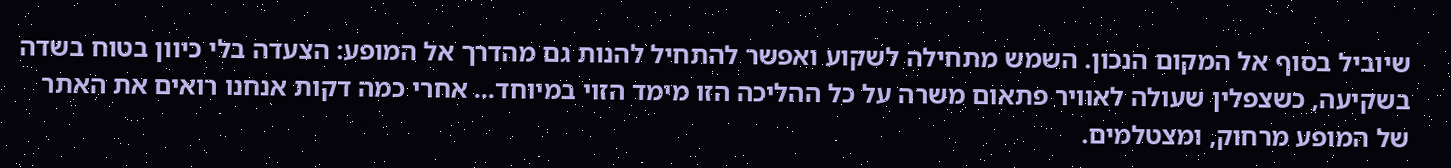שיוביל בסוף אל המקום הנכון. השמש מתחילה לשקוע ואפשר להתחיל להנות גם מהדרך אל המופע: הצעדה בלי כיוון בטוח בשדה בשקיעה, כשצפלין שעולה לאוויר פתאום משרה על כל ההליכה הזו מימד הזוי במיוחד... אחרי כמה דקות אנחנו רואים את האתר של המופע מרחוק, ומצטלמים.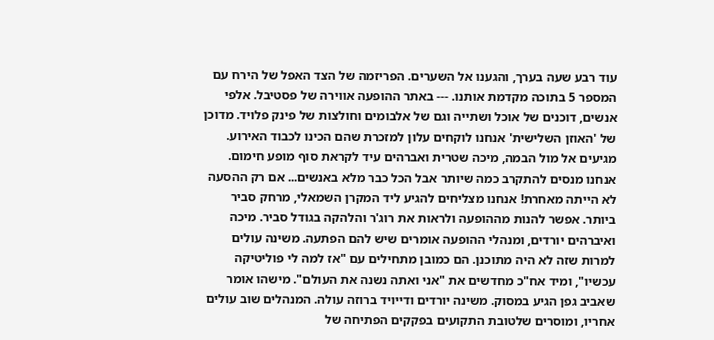עוד רבע שעה בערך, והגענו אל השערים. הפריזמה של הצד האפל של הירח עם המספר 5 בתוכה מקדמת אותנו. --- באתר ההופעה אווירה של פסטיבל. אלפי אנשים, דוכנים של אוכל ושתייה וגם של אלבומים וחולצות של פינק פלויד. מדוכן של 'האוזן השלישית' אנחנו לוקחים עלון למזכרת שהם הכינו לכבוד האירוע. מגיעים אל מול הבמה, מיכה שטרית ואברהים עיד לקראת סוף מופע חימום. אנחנו מנסים להתקרב כמה שיותר אבל הכל כבר מלא באנשים... אם רק ההסעה לא הייתה מאחרת! אנחנו מצליחים להגיע ליד המקרן השמאלי, מרחק סביר ביותר. אפשר להנות מההופעה ולראות את רוג'ר והלהקה בגודל סביר. מיכה ואיברהים יורדים, ומנהלי ההופעה אומרים שיש להם הפתעה. משינה עולים למרות שזה לא היה מתוכנן. הם כמובן מתחילים עם "אז למה לי פוליטיקה עכשיו", ומיד אח"כ מחדשים את "אני ואתה נשנה את העולם". מישהו אומר שאביב גפן הגיע במסוק. משינה יורדים ודייויד ברוזה עולה. המנהלים שוב עולים אחריו, ומוסרים שלטובת התקועים בפקקים הפתיחה של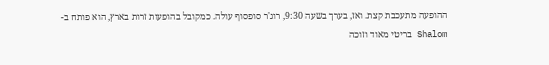ההופעה מתעכבת קצת. ואז, בערך בשעה 9:30, רוג'ר סופסוף עולה. כמקובל בהופעות זרות בארץ, הוא פותח ב-Shalom בריטי מאוד וזוכה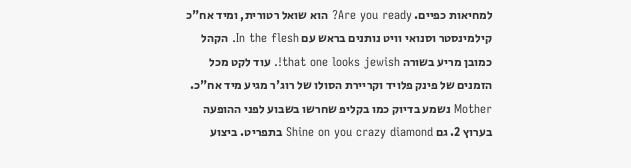למחיאות כפיים. Are you ready? הוא שואל רטורית, ומיד אח"כ קילמינסטר וסנואי וויט נותנים בראש עם In the flesh. הקהל כמובן מריע בשורה that one looks jewish!. עוד לקט מכל הזמנים של פינק פלויד וקריירת הסולו של רוג'ר מגיע מיד אח"כ. Mother נשמע בדיוק כמו בקליפ שחרשו בשבוע לפני ההופעה בערוץ 2. גם Shine on you crazy diamond בתפריט. ביצוע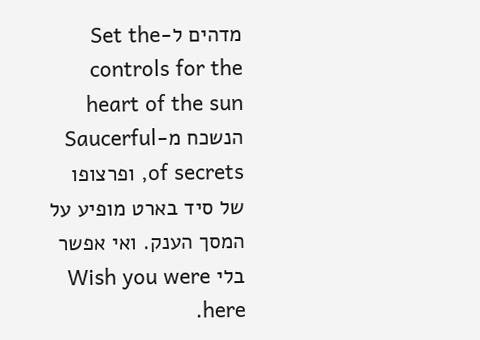מדהים ל-Set the controls for the heart of the sun הנשכח מ-Saucerful of secrets, ופרצופו של סיד בארט מופיע על המסך הענק. ואי אפשר בלי Wish you were here.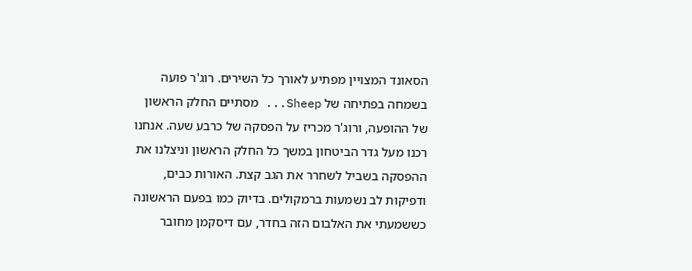הסאונד המצויין מפתיע לאורך כל השירים. רוג'ר פועה בשמחה בפתיחה של Sheep... מסתיים החלק הראשון של ההופעה, ורוג'ר מכריז על הפסקה של כרבע שעה. אנחנו רכנו מעל גדר הביטחון במשך כל החלק הראשון וניצלנו את ההפסקה בשביל לשחרר את הגב קצת. האורות כבים, ודפיקות לב נשמעות ברמקולים. בדיוק כמו בפעם הראשונה כששמעתי את האלבום הזה בחדר, עם דיסקמן מחובר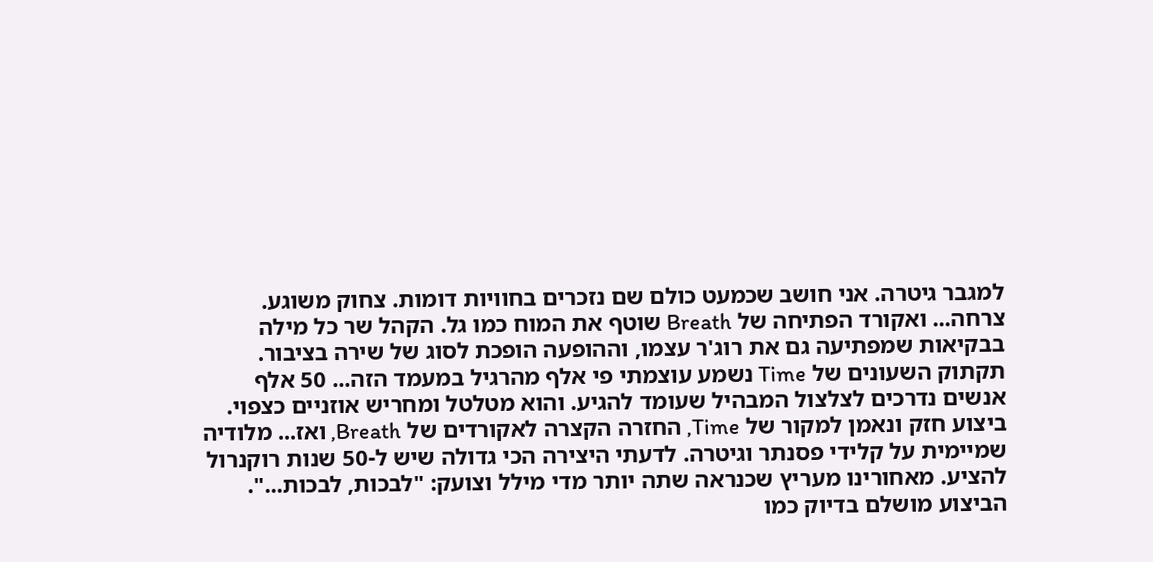למגבר גיטרה. אני חושב שכמעט כולם שם נזכרים בחוויות דומות. צחוק משוגע. צרחה... ואקורד הפתיחה של Breath שוטף את המוח כמו גל. הקהל שר כל מילה בבקיאות שמפתיעה גם את רוג'ר עצמו, וההופעה הופכת לסוג של שירה בציבור. תקתוק השעונים של Time נשמע עוצמתי פי אלף מהרגיל במעמד הזה... 50 אלף אנשים נדרכים לצלצול המבהיל שעומד להגיע. והוא מטלטל ומחריש אוזניים כצפוי. ביצוע חזק ונאמן למקור של Time, החזרה הקצרה לאקורדים של Breath, ואז... מלודיה שמיימית על קלידי פסנתר וגיטרה. לדעתי היצירה הכי גדולה שיש ל-50 שנות רוקנרול להציע. מאחורינו מעריץ שכנראה שתה יותר מדי מילל וצועק: "לבכות, לבכות...". הביצוע מושלם בדיוק כמו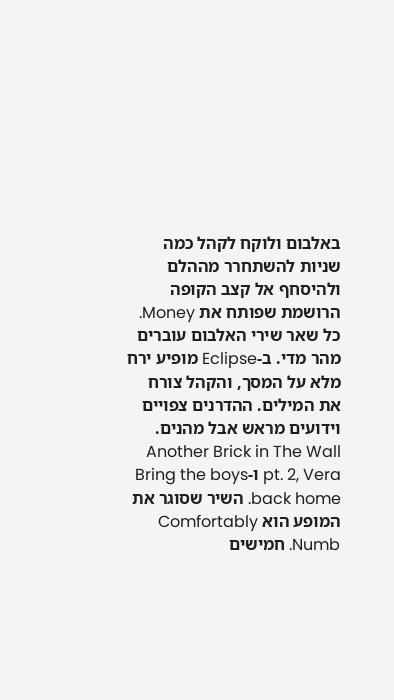באלבום ולוקח לקהל כמה שניות להשתחרר מההלם ולהיסחף אל קצב הקופה הרושמת שפותח את Money. כל שאר שירי האלבום עוברים מהר מדי. ב-Eclipse מופיע ירח מלא על המסך, והקהל צורח את המילים. ההדרנים צפויים וידועים מראש אבל מהנים. Another Brick in The Wall pt. 2, Vera ו-Bring the boys back home. השיר שסוגר את המופע הוא Comfortably Numb. חמישים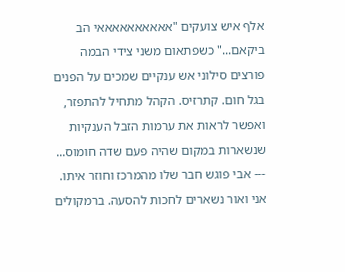אלף איש צועקים "אאאאאאאאאאי הב ביקאם..." כשפתאום משני צידי הבמה פורצים סילוני אש ענקיים שמכים על הפנים בגל חום. קתרזיס. הקהל מתחיל להתפזר, ואפשר לראות את ערמות הזבל הענקיות שנשארות במקום שהיה פעם שדה חומוס... --- אבי פוגש חבר שלו מהמרכז וחוזר איתו. אני ואור נשארים לחכות להסעה. ברמקולים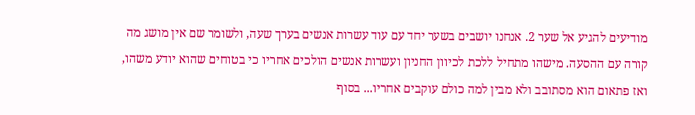מודיעים להגיע אל שער 2. אנחנו יושבים בשער יחד עם עוד עשרות אנשים בערך שעה, ולשומר שם אין מושג מה קורה עם ההסעה. מישהו מתחיל ללכת לכיוון החניון ועשרות אנשים הולכים אחריו כי בטוחים שהוא יודע משהו, ואז פתאום הוא מסתובב ולא מבין למה כולם עוקבים אחריו... בסוף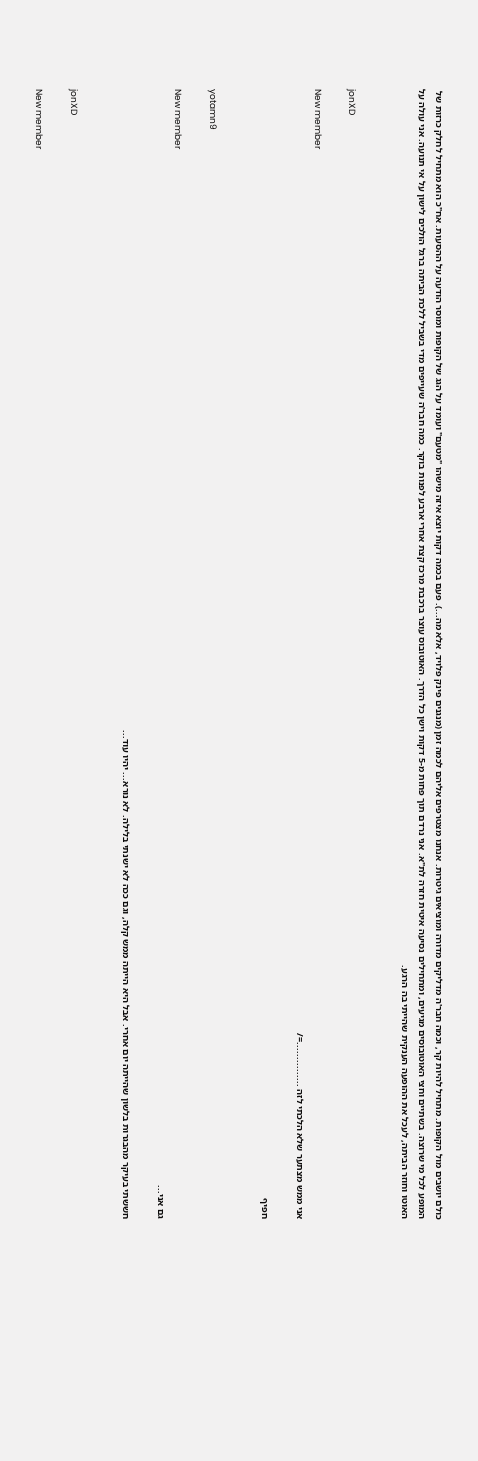כולם יושבים מול הקופות. מתחיל להיות קר, וכמה חבר'ה מדליקים מדורה ומוציאים גיטרות. אנחנו מצטרפים אליהם לכמה זמן (מנגנים פינק פלויד, אלא מה...). פעם בכמה דקות יוצא איזה מישהו "מטעם" ועומד על הגג של הקופות ומוסר הודעה על ההסעות. אח"כ הוא מתחיל לחלק כרזות של המופע לכל מי שרוצה. בשתיים וחצי האוטובוסים מגיעים, ומתחילים נסיעה איטית חזרה לת"א. אני נרדם תוך פחות מ-5 דקות וישן כל הדרך. האוטובוס עוצר ברכבת מרכז קצת אחרי ארבע לפנות בוקר. כמה חבר'ה שעייפים מדי בשביל ללכת הביתה ברגל הולכים לישון על אי תנועה. אני עולה על האוטו וחוזר הביתה, לעכל את ההופעה הענקית שהייתי בה הרגע.


jonXD

New member
אני ממש מצתער שלא הלכתי לזה ...............=/

חפיף


yotamn9

New member
גם אני...

חששתי בעיקר מהבגרות בלשון שהייתה יום אחרי. אבל היא הייתה ממש קלה, וגם ככה לא ישנתי בלילה. לא נורא... יהיו עוד...


jonXD

New member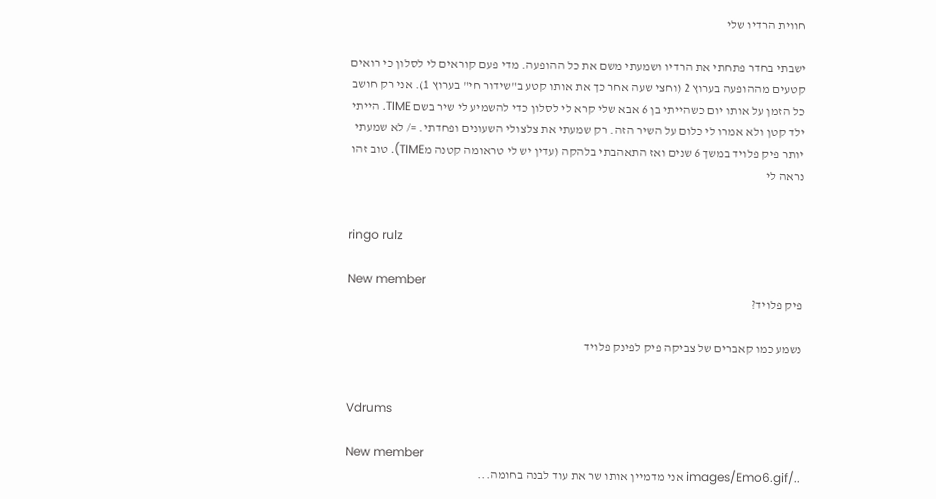חווית הרדיו שלי

ישבתי בחדר פתחתי את הרדיו ושמעתי משם את כל ההופעה. מדי פעם קוראים לי לסלון כי רואים קטעים מההופעה בערוץ 2 (וחצי שעה אחר כך את אותו קטע ב"שידור חי" בערוץ 1). אני רק חושב כל הזמן על אותו יום כשהייתי בן 6 אבא שלי קרא לי לסלון כדי להשמיע לי שיר בשם TIME. הייתי ילד קטן ולא אמרו לי כלום על השיר הזה. רק שמעתי את צלצולי השעונים ופחדתי. =/ לא שמעתי יותר פיק פלויד במשך 6 שנים ואז התאהבתי בלהקה (עדין יש לי טראומה קטנה מTIME). טוב זהו נראה לי


ringo rulz

New member
פיק פלויד?

נשמע כמו קאברים של צביקה פיק לפינק פלויד


Vdrums

New member
../images/Emo6.gif אני מדמיין אותו שר את עוד לבנה בחומה...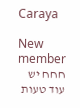Caraya

New member
חחח יש עוד טעות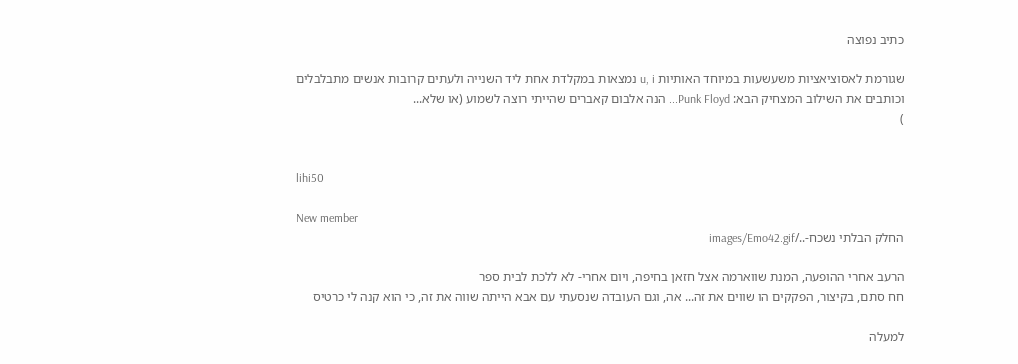כתיב נפוצה

שגורמת לאסוציאציות משעשעות במיוחד האותיות u, i נמצאות במקלדת אחת ליד השנייה ולעתים קרובות אנשים מתבלבלים וכותבים את השילוב המצחיק הבא: Punk Floyd... הנה אלבום קאברים שהייתי רוצה לשמוע (או שלא...
)


lihi50

New member
החלק הבלתי נשכח-../images/Emo42.gif

הרעב אחרי ההופעה, המנת שווארמה אצל חזאן בחיפה, ויום אחרי- לא ללכת לבית ספר
חח סתם, בקיצור, הפקקים הו שווים את זה... אה, וגם העובדה שנסעתי עם אבא הייתה שווה את זה, כי הוא קנה לי כרטיס

למעלה